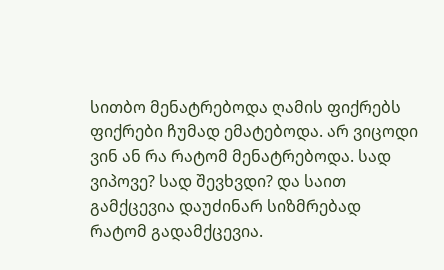სითბო მენატრებოდა ღამის ფიქრებს ფიქრები ჩუმად ემატებოდა. არ ვიცოდი ვინ ან რა რატომ მენატრებოდა. სად ვიპოვე? სად შევხვდი? და საით გამქცევია დაუძინარ სიზმრებად რატომ გადამქცევია.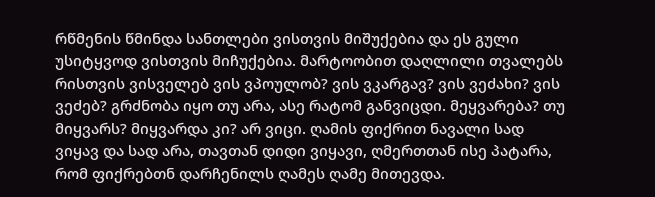რწმენის წმინდა სანთლები ვისთვის მიშუქებია და ეს გული უსიტყვოდ ვისთვის მიჩუქებია. მარტოობით დაღლილი თვალებს რისთვის ვისველებ ვის ვპოულობ? ვის ვკარგავ? ვის ვეძახი? ვის ვეძებ? გრძნობა იყო თუ არა, ასე რატომ განვიცდი. მეყვარება? თუ მიყვარს? მიყვარდა კი? არ ვიცი. ღამის ფიქრით ნავალი სად ვიყავ და სად არა, თავთან დიდი ვიყავი, ღმერთთან ისე პატარა, რომ ფიქრებთნ დარჩენილს ღამეს ღამე მითევდა.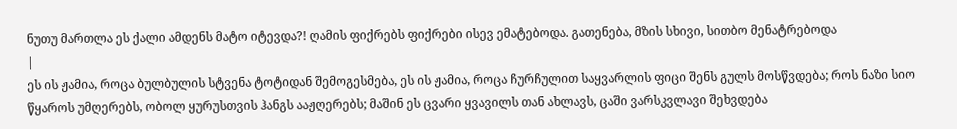ნუთუ მართლა ეს ქალი ამდენს მატო იტევდა?! ღამის ფიქრებს ფიქრები ისევ ემატებოდა. გათენება, მზის სხივი, სითბო მენატრებოდა
|
ეს ის ჟამია, როცა ბულბულის სტვენა ტოტიდან შემოგესმება, ეს ის ჟამია, როცა ჩურჩულით საყვარლის ფიცი შენს გულს მოსწვდება; როს ნაზი სიო წყაროს უმღერებს, ობოლ ყურუსთვის ჰანგს ააჟღერებს; მაშინ ეს ცვარი ყვავილს თან ახლავს, ცაში ვარსკვლავი შეხვდება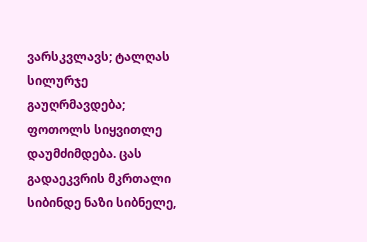ვარსკვლავს; ტალღას სილურჯე გაუღრმავდება; ფოთოლს სიყვითლე დაუმძიმდება. ცას გადაეკვრის მკრთალი სიბინდე ნაზი სიბნელე,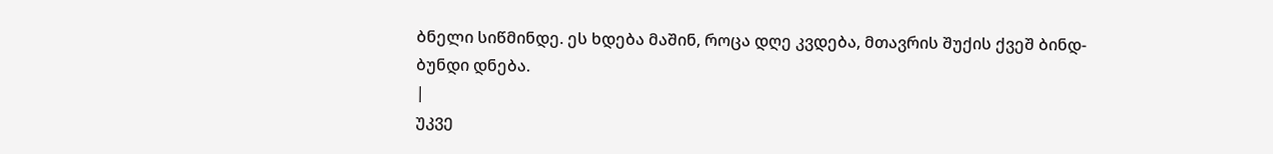ბნელი სიწმინდე. ეს ხდება მაშინ, როცა დღე კვდება, მთავრის შუქის ქვეშ ბინდ-ბუნდი დნება.
|
უკვე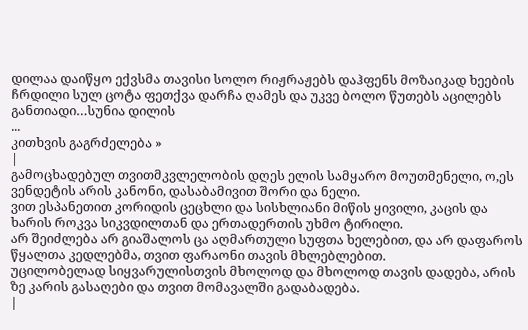დილაა დაიწყო ექვსმა თავისი სოლო რიჟრაჟებს დაჰფენს მოზაიკად ხეების ჩრდილი სულ ცოტა ფეთქვა დარჩა ღამეს და უკვე ბოლო წუთებს აცილებს განთიადი…სუნია დილის
...
კითხვის გაგრძელება »
|
გამოცხადებულ თვითმკვლელობის დღეს ელის სამყარო მოუთმენელი, ო,ეს ვენდეტის არის კანონი, დასაბამივით შორი და ნელი.
ვით ესპანეთით კორიდის ცეცხლი და სისხლიანი მიწის ყივილი, კაცის და ხარის როკვა სიკვდილთან და ერთადერთის უხმო ტირილი.
არ შეიძლება არ გიაშალოს ცა აღმართული სუფთა ხელებით, და არ დაფაროს წყალთა კედლებმა, თვით ფარაონი თავის მხლებლებით.
უცილობელად სიყვარულისთვის მხოლოდ და მხოლოდ თავის დადება, არის ზე კარის გასაღები და თვით მომავალში გადაბადება.
|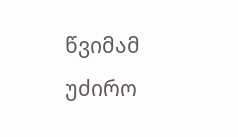წვიმამ უძირო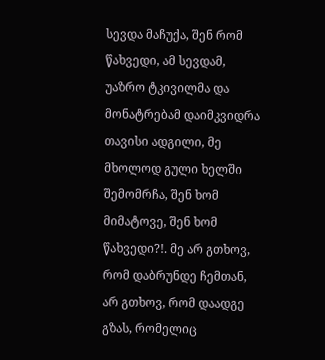სევდა მაჩუქა, შენ რომ წახვედი, ამ სევდამ, უაზრო ტკივილმა და მონატრებამ დაიმკვიდრა თავისი ადგილი, მე მხოლოდ გული ხელში შემომრჩა, შენ ხომ მიმატოვე, შენ ხომ წახვედი?!. მე არ გთხოვ, რომ დაბრუნდე ჩემთან, არ გთხოვ, რომ დაადგე გზას, რომელიც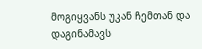მოგიყვანს უკან ჩემთან და დაგინამავს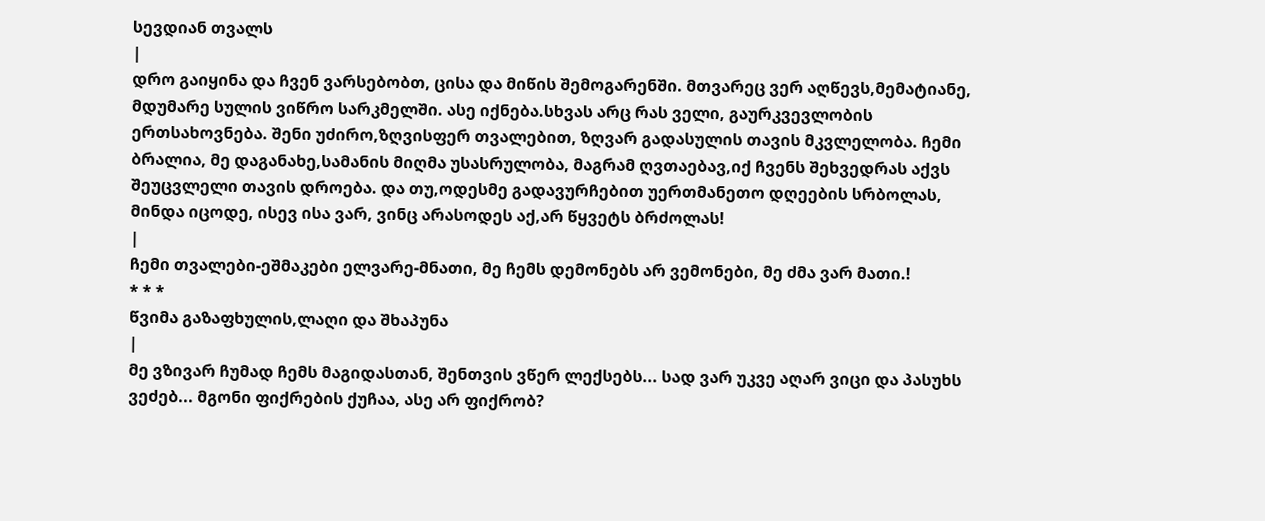სევდიან თვალს
|
დრო გაიყინა და ჩვენ ვარსებობთ, ცისა და მიწის შემოგარენში. მთვარეც ვერ აღწევს,მემატიანე, მდუმარე სულის ვიწრო სარკმელში. ასე იქნება.სხვას არც რას ველი, გაურკვევლობის ერთსახოვნება. შენი უძირო,ზღვისფერ თვალებით, ზღვარ გადასულის თავის მკვლელობა. ჩემი ბრალია, მე დაგანახე,სამანის მიღმა უსასრულობა, მაგრამ ღვთაებავ,იქ ჩვენს შეხვედრას აქვს შეუცვლელი თავის დროება. და თუ,ოდესმე გადავურჩებით უერთმანეთო დღეების სრბოლას, მინდა იცოდე, ისევ ისა ვარ, ვინც არასოდეს აქ,არ წყვეტს ბრძოლას!
|
ჩემი თვალები-ეშმაკები ელვარე-მნათი, მე ჩემს დემონებს არ ვემონები, მე ძმა ვარ მათი.!
* * *
წვიმა გაზაფხულის,ლაღი და შხაპუნა
|
მე ვზივარ ჩუმად ჩემს მაგიდასთან, შენთვის ვწერ ლექსებს... სად ვარ უკვე აღარ ვიცი და პასუხს ვეძებ... მგონი ფიქრების ქუჩაა, ასე არ ფიქრობ?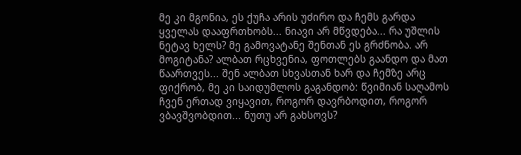მე კი მგონია, ეს ქუჩა არის უძირო და ჩემს გარდა ყველას დააფრთხობს... ნიავი არ მწვდება... რა უშლის ნეტავ ხელს? მე გამოვატანე შენთან ეს გრძნობა. არ მოგიტანა? ალბათ რცხვენია, ფოთლებს გაანდო და მათ წაართვეს... შენ ალბათ სხვასთან ხარ და ჩემზე არც ფიქრობ, მე კი საიდუმლოს გაგანდობ: წვიმიან საღამოს ჩვენ ერთად ვიყავით, როგორ დავრბოდით, როგორ ვბავშვობდით... ნუთუ არ გახსოვს?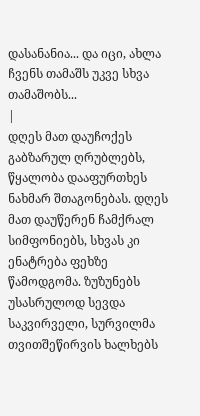დასანანია... და იცი, ახლა ჩვენს თამაშს უკვე სხვა თამაშობს...
|
დღეს მათ დაუჩოქეს გაბზარულ ღრუბლებს, წყალობა დააფურთხეს ნახმარ შთაგონებას. დღეს მათ დაუწერენ ჩამქრალ სიმფონიებს, სხვას კი ენატრება ფეხზე წამოდგომა. ზუზუნებს უსასრულოდ სევდა საკვირველი, სურვილმა თვითშეწირვის ხალხებს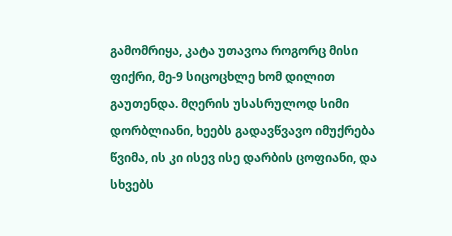გამომრიყა, კატა უთავოა როგორც მისი ფიქრი, მე-9 სიცოცხლე ხომ დილით გაუთენდა. მღერის უსასრულოდ სიმი დორბლიანი, ხეებს გადავწვავო იმუქრება წვიმა, ის კი ისევ ისე დარბის ცოფიანი, და სხვებს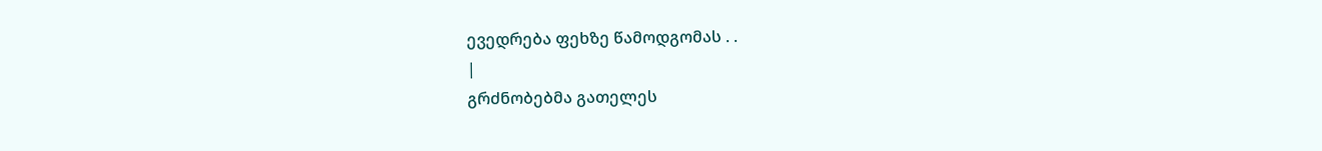ევედრება ფეხზე წამოდგომას . .
|
გრძნობებმა გათელეს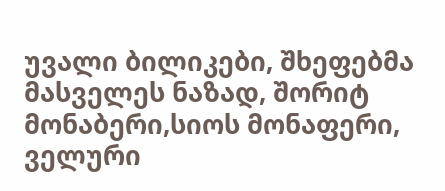უვალი ბილიკები, შხეფებმა მასველეს ნაზად, შორიტ მონაბერი,სიოს მონაფერი, ველური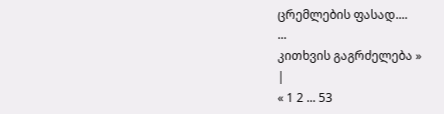ცრემლების ფასად....
...
კითხვის გაგრძელება »
|
« 1 2 ... 53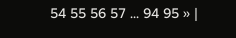54 55 56 57 ... 94 95 » |